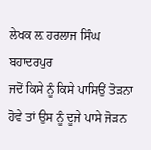ਲੇਖਕ ਲ਼ ਹਰਲਾਜ ਸਿੰਘ ਬਹਾਦਰਪੁਰ
ਜਦੋਂ ਕਿਸੇ ਨੂੰ ਕਿਸੇ ਪਾਸਿਉਂ ਤੋੜਨਾ ਹੋਵੇ ਤਾਂ ਉਸ ਨੂੰ ਦੂਜੇ ਪਾਸੇ ਜੋੜਨ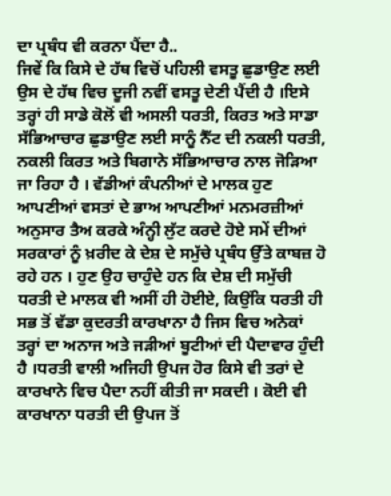ਦਾ ਪ੍ਰਬੰਧ ਵੀ ਕਰਨਾ ਪੈਂਦਾ ਹੈ..
ਜਿਵੇਂ ਕਿ ਕਿਸੇ ਦੇ ਹੱਥ ਵਿਚੋਂ ਪਹਿਲੀ ਵਸਤੂ ਛੁਡਾਉਣ ਲਈ ਉਸ ਦੇ ਹੱਥ ਵਿਚ ਦੂਜੀ ਨਵੀਂ ਵਸਤੂ ਦੇਣੀ ਪੈਂਦੀ ਹੈ ।ਇਸੇ ਤਰ੍ਹਾਂ ਹੀ ਸਾਡੇ ਕੋਲੋਂ ਵੀ ਅਸਲੀ ਧਰਤੀ, ਕਿਰਤ ਅਤੇ ਸਾਡਾ ਸੱਭਿਆਚਾਰ ਛੁਡਾਉਣ ਲਈ ਸਾਨੂੰ ਨੈੱਟ ਦੀ ਨਕਲੀ ਧਰਤੀ, ਨਕਲੀ ਕਿਰਤ ਅਤੇ ਬਿਗਾਨੇ ਸੱਭਿਆਚਾਰ ਨਾਲ ਜੋੜਿਆ ਜਾ ਰਿਹਾ ਹੈ । ਵੱਡੀਆਂ ਕੰਪਨੀਆਂ ਦੇ ਮਾਲਕ ਹੁਣ ਆਪਣੀਆਂ ਵਸਤਾਂ ਦੇ ਭਾਅ ਆਪਣੀਆਂ ਮਨਮਰਜ਼ੀਆਂ ਅਨੁਸਾਰ ਤੈਅ ਕਰਕੇ ਅੰਨ੍ਹੀ ਲੁੱਟ ਕਰਦੇ ਹੋਏ ਸਮੇਂ ਦੀਆਂ ਸਰਕਾਰਾਂ ਨੂੰ ਖ਼ਰੀਦ ਕੇ ਦੇਸ਼ ਦੇ ਸਮੁੱਚੇ ਪ੍ਰਬੰਧ ਉੱਤੇ ਕਾਬਜ਼ ਹੋ ਰਹੇ ਹਨ । ਹੁਣ ਉਹ ਚਾਹੁੰਦੇ ਹਨ ਕਿ ਦੇਸ਼ ਦੀ ਸਮੁੱਚੀ ਧਰਤੀ ਦੇ ਮਾਲਕ ਵੀ ਅਸੀਂ ਹੀ ਹੋਈਏ, ਕਿਉਂਕਿ ਧਰਤੀ ਹੀ ਸਭ ਤੋਂ ਵੱਡਾ ਕੁਦਰਤੀ ਕਾਰਖਾਨਾ ਹੈ ਜਿਸ ਵਿਚ ਅਨੇਕਾਂ ਤਰ੍ਹਾਂ ਦਾ ਅਨਾਜ ਅਤੇ ਜੜੀਆਂ ਬੂਟੀਆਂ ਦੀ ਪੈਦਾਵਾਰ ਹੁੰਦੀ ਹੈ ।ਧਰਤੀ ਵਾਲੀ ਅਜਿਹੀ ਉਪਜ ਹੋਰ ਕਿਸੇ ਵੀ ਤਰਾਂ ਦੇ ਕਾਰਖਾਨੇ ਵਿਚ ਪੈਦਾ ਨਹੀਂ ਕੀਤੀ ਜਾ ਸਕਦੀ । ਕੋਈ ਵੀ ਕਾਰਖਾਨਾ ਧਰਤੀ ਦੀ ਉਪਜ ਤੋਂ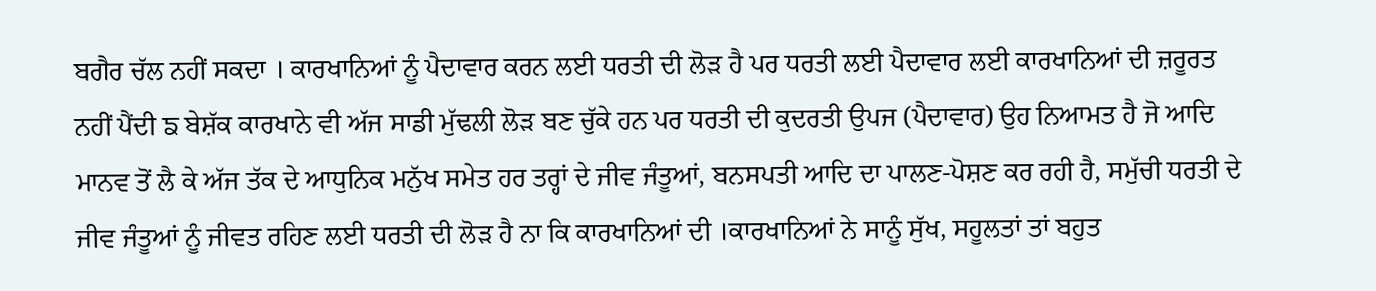ਬਗੈਰ ਚੱਲ ਨਹੀਂ ਸਕਦਾ । ਕਾਰਖਾਨਿਆਂ ਨੂੰ ਪੈਦਾਵਾਰ ਕਰਨ ਲਈ ਧਰਤੀ ਦੀ ਲੋੜ ਹੈ ਪਰ ਧਰਤੀ ਲਈ ਪੈਦਾਵਾਰ ਲਈ ਕਾਰਖਾਨਿਆਂ ਦੀ ਜ਼ਰੂਰਤ ਨਹੀਂ ਪੈਂਦੀ ਙ ਬੇਸ਼ੱਕ ਕਾਰਖਾਨੇ ਵੀ ਅੱਜ ਸਾਡੀ ਮੁੱਢਲੀ ਲੋੜ ਬਣ ਚੁੱਕੇ ਹਨ ਪਰ ਧਰਤੀ ਦੀ ਕੁਦਰਤੀ ਉਪਜ (ਪੈਦਾਵਾਰ) ਉਹ ਨਿਆਮਤ ਹੈ ਜੋ ਆਦਿ ਮਾਨਵ ਤੋਂ ਲੈ ਕੇ ਅੱਜ ਤੱਕ ਦੇ ਆਧੁਨਿਕ ਮਨੁੱਖ ਸਮੇਤ ਹਰ ਤਰ੍ਹਾਂ ਦੇ ਜੀਵ ਜੰਤੂਆਂ, ਬਨਸਪਤੀ ਆਦਿ ਦਾ ਪਾਲਣ-ਪੋਸ਼ਣ ਕਰ ਰਹੀ ਹੈ, ਸਮੁੱਚੀ ਧਰਤੀ ਦੇ ਜੀਵ ਜੰਤੂਆਂ ਨੂੰ ਜੀਵਤ ਰਹਿਣ ਲਈ ਧਰਤੀ ਦੀ ਲੋੜ ਹੈ ਨਾ ਕਿ ਕਾਰਖਾਨਿਆਂ ਦੀ ।ਕਾਰਖਾਨਿਆਂ ਨੇ ਸਾਨੂੰ ਸੁੱਖ, ਸਹੂਲਤਾਂ ਤਾਂ ਬਹੁਤ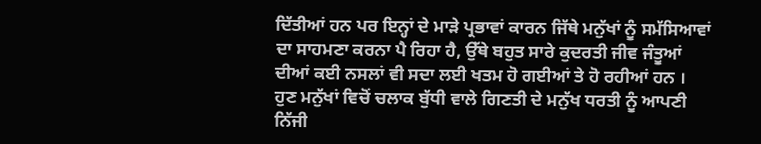ਦਿੱਤੀਆਂ ਹਨ ਪਰ ਇਨ੍ਹਾਂ ਦੇ ਮਾੜੇ ਪ੍ਰਭਾਵਾਂ ਕਾਰਨ ਜਿੱਥੇ ਮਨੁੱਖਾਂ ਨੂੰ ਸਮੱਸਿਆਵਾਂ ਦਾ ਸਾਹਮਣਾ ਕਰਨਾ ਪੈ ਰਿਹਾ ਹੈ, ਉੱਥੇ ਬਹੁਤ ਸਾਰੇ ਕੁਦਰਤੀ ਜੀਵ ਜੰਤੂਆਂ ਦੀਆਂ ਕਈ ਨਸਲਾਂ ਵੀ ਸਦਾ ਲਈ ਖਤਮ ਹੋ ਗਈਆਂ ਤੇ ਹੋ ਰਹੀਆਂ ਹਨ । ਹੁਣ ਮਨੁੱਖਾਂ ਵਿਚੋਂ ਚਲਾਕ ਬੁੱਧੀ ਵਾਲੇ ਗਿਣਤੀ ਦੇ ਮਨੁੱਖ ਧਰਤੀ ਨੂੰ ਆਪਣੀ ਨਿੱਜੀ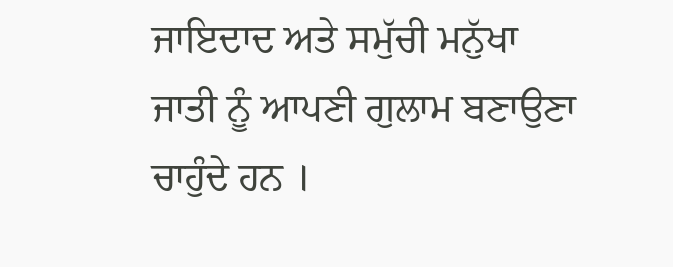ਜਾਇਦਾਦ ਅਤੇ ਸਮੁੱਚੀ ਮਨੁੱਖਾ ਜਾਤੀ ਨੂੰ ਆਪਣੀ ਗੁਲਾਮ ਬਣਾਉਣਾ ਚਾਹੁੰਦੇ ਹਨ ।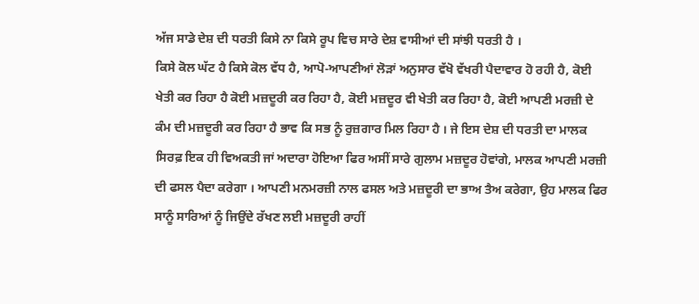ਅੱਜ ਸਾਡੇ ਦੇਸ਼ ਦੀ ਧਰਤੀ ਕਿਸੇ ਨਾ ਕਿਸੇ ਰੂਪ ਵਿਚ ਸਾਰੇ ਦੇਸ਼ ਵਾਸੀਆਂ ਦੀ ਸਾਂਝੀ ਧਰਤੀ ਹੈ ।
ਕਿਸੇ ਕੋਲ ਘੱਟ ਹੈ ਕਿਸੇ ਕੋਲ ਵੱਧ ਹੈ, ਆਪੋ-ਆਪਣੀਆਂ ਲੋੜਾਂ ਅਨੁਸਾਰ ਵੱਖੋ ਵੱਖਰੀ ਪੈਦਾਵਾਰ ਹੋ ਰਹੀ ਹੈ, ਕੋਈ ਖੇਤੀ ਕਰ ਰਿਹਾ ਹੈ ਕੋਈ ਮਜ਼ਦੂਰੀ ਕਰ ਰਿਹਾ ਹੈ, ਕੋਈ ਮਜ਼ਦੂਰ ਵੀ ਖੇਤੀ ਕਰ ਰਿਹਾ ਹੈ, ਕੋਈ ਆਪਣੀ ਮਰਜ਼ੀ ਦੇ ਕੰਮ ਦੀ ਮਜ਼ਦੂਰੀ ਕਰ ਰਿਹਾ ਹੈ ਭਾਵ ਕਿ ਸਭ ਨੂੰ ਰੁਜ਼ਗਾਰ ਮਿਲ ਰਿਹਾ ਹੈ । ਜੇ ਇਸ ਦੇਸ਼ ਦੀ ਧਰਤੀ ਦਾ ਮਾਲਕ ਸਿਰਫ਼ ਇਕ ਹੀ ਵਿਅਕਤੀ ਜਾਂ ਅਦਾਰਾ ਹੋਇਆ ਫਿਰ ਅਸੀਂ ਸਾਰੇ ਗੁਲਾਮ ਮਜ਼ਦੂਰ ਹੋਵਾਂਗੇ, ਮਾਲਕ ਆਪਣੀ ਮਰਜ਼ੀ ਦੀ ਫਸਲ ਪੈਦਾ ਕਰੇਗਾ । ਆਪਣੀ ਮਨਮਰਜ਼ੀ ਨਾਲ ਫਸਲ ਅਤੇ ਮਜ਼ਦੂਰੀ ਦਾ ਭਾਅ ਤੈਅ ਕਰੇਗਾ, ਉਹ ਮਾਲਕ ਫਿਰ ਸਾਨੂੰ ਸਾਰਿਆਂ ਨੂੰ ਜਿਉਂਦੇ ਰੱਖਣ ਲਈ ਮਜ਼ਦੂਰੀ ਰਾਹੀਂ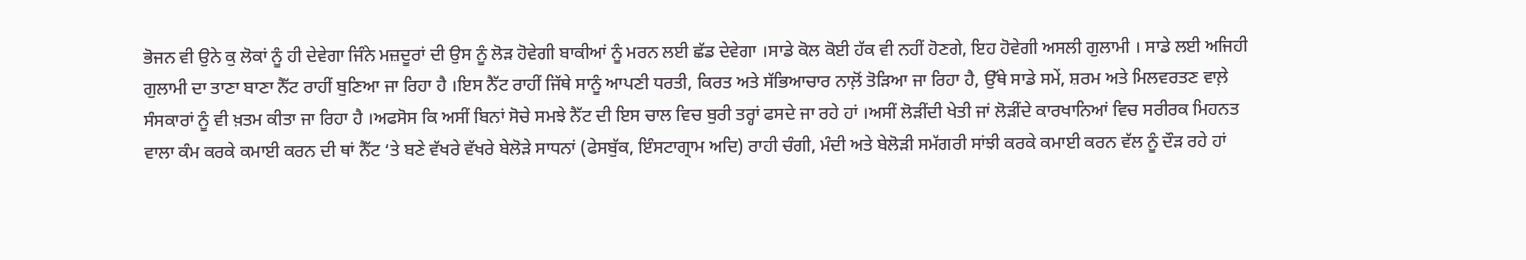ਭੋਜਨ ਵੀ ਉਨੇ ਕੁ ਲੋਕਾਂ ਨੂੰ ਹੀ ਦੇਵੇਗਾ ਜਿੰਨੇ ਮਜ਼ਦੂਰਾਂ ਦੀ ਉਸ ਨੂੰ ਲੋੜ ਹੋਵੇਗੀ ਬਾਕੀਆਂ ਨੂੰ ਮਰਨ ਲਈ ਛੱਡ ਦੇਵੇਗਾ ।ਸਾਡੇ ਕੋਲ ਕੋਈ ਹੱਕ ਵੀ ਨਹੀਂ ਹੋਣਗੇ, ਇਹ ਹੋਵੇਗੀ ਅਸਲੀ ਗੁਲਾਮੀ । ਸਾਡੇ ਲਈ ਅਜਿਹੀ ਗੁਲਾਮੀ ਦਾ ਤਾਣਾ ਬਾਣਾ ਨੈੱਟ ਰਾਹੀਂ ਬੁਣਿਆ ਜਾ ਰਿਹਾ ਹੈ ।ਇਸ ਨੈੱਟ ਰਾਹੀਂ ਜਿੱਥੇ ਸਾਨੂੰ ਆਪਣੀ ਧਰਤੀ, ਕਿਰਤ ਅਤੇ ਸੱਭਿਆਚਾਰ ਨਾਲ਼ੋਂ ਤੋੜਿਆ ਜਾ ਰਿਹਾ ਹੈ, ਉੱਥੇ ਸਾਡੇ ਸਮੇਂ, ਸ਼ਰਮ ਅਤੇ ਮਿਲਵਰਤਣ ਵਾਲ਼ੇ ਸੰਸਕਾਰਾਂ ਨੂੰ ਵੀ ਖ਼ਤਮ ਕੀਤਾ ਜਾ ਰਿਹਾ ਹੈ ।ਅਫਸੋਸ ਕਿ ਅਸੀਂ ਬਿਨਾਂ ਸੋਚੇ ਸਮਝੇ ਨੈੱਟ ਦੀ ਇਸ ਚਾਲ ਵਿਚ ਬੁਰੀ ਤਰ੍ਹਾਂ ਫਸਦੇ ਜਾ ਰਹੇ ਹਾਂ ।ਅਸੀਂ ਲੋੜੀਂਦੀ ਖੇਤੀ ਜਾਂ ਲੋੜੀਂਦੇ ਕਾਰਖਾਨਿਆਂ ਵਿਚ ਸਰੀਰਕ ਮਿਹਨਤ ਵਾਲਾ ਕੰਮ ਕਰਕੇ ਕਮਾਈ ਕਰਨ ਦੀ ਥਾਂ ਨੈੱਟ ‘ਤੇ ਬਣੇ ਵੱਖਰੇ ਵੱਖਰੇ ਬੇਲੋੜੇ ਸਾਧਨਾਂ (ਫੇਸਬੁੱਕ, ਇੰਸਟਾਗ੍ਰਾਮ ਅਦਿ) ਰਾਹੀ ਚੰਗੀ, ਮੰਦੀ ਅਤੇ ਬੇਲੋੜੀ ਸਮੱਗਰੀ ਸਾਂਝੀ ਕਰਕੇ ਕਮਾਈ ਕਰਨ ਵੱਲ ਨੂੰ ਦੌੜ ਰਹੇ ਹਾਂ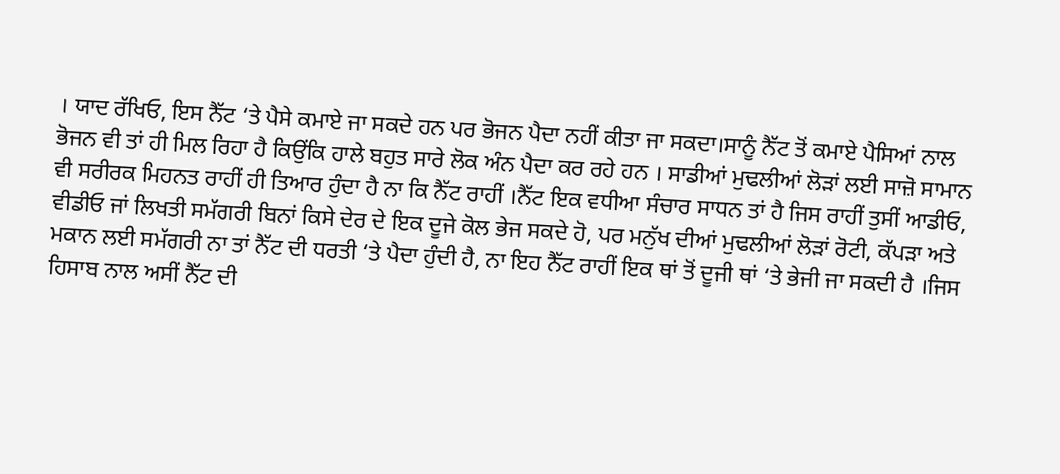। ਯਾਦ ਰੱਖਿਓ, ਇਸ ਨੈੱਟ ‘ਤੇ ਪੈਸੇ ਕਮਾਏ ਜਾ ਸਕਦੇ ਹਨ ਪਰ ਭੋਜਨ ਪੈਦਾ ਨਹੀਂ ਕੀਤਾ ਜਾ ਸਕਦਾ।ਸਾਨੂੰ ਨੈੱਟ ਤੋਂ ਕਮਾਏ ਪੈਸਿਆਂ ਨਾਲ ਭੋਜਨ ਵੀ ਤਾਂ ਹੀ ਮਿਲ ਰਿਹਾ ਹੈ ਕਿਉਂਕਿ ਹਾਲੇ ਬਹੁਤ ਸਾਰੇ ਲੋਕ ਅੰਨ ਪੈਦਾ ਕਰ ਰਹੇ ਹਨ । ਸਾਡੀਆਂ ਮੁਢਲੀਆਂ ਲੋੜਾਂ ਲਈ ਸਾਜ਼ੋ ਸਾਮਾਨ ਵੀ ਸਰੀਰਕ ਮਿਹਨਤ ਰਾਹੀਂ ਹੀ ਤਿਆਰ ਹੁੰਦਾ ਹੈ ਨਾ ਕਿ ਨੈੱਟ ਰਾਹੀਂ ।ਨੈੱਟ ਇਕ ਵਧੀਆ ਸੰਚਾਰ ਸਾਧਨ ਤਾਂ ਹੈ ਜਿਸ ਰਾਹੀਂ ਤੁਸੀਂ ਆਡੀਓ, ਵੀਡੀਓ ਜਾਂ ਲਿਖਤੀ ਸਮੱਗਰੀ ਬਿਨਾਂ ਕਿਸੇ ਦੇਰ ਦੇ ਇਕ ਦੂਜੇ ਕੋਲ ਭੇਜ ਸਕਦੇ ਹੋ, ਪਰ ਮਨੁੱਖ ਦੀਆਂ ਮੁਢਲੀਆਂ ਲੋੜਾਂ ਰੋਟੀ, ਕੱਪੜਾ ਅਤੇ ਮਕਾਨ ਲਈ ਸਮੱਗਰੀ ਨਾ ਤਾਂ ਨੈੱਟ ਦੀ ਧਰਤੀ ‘ਤੇ ਪੈਦਾ ਹੁੰਦੀ ਹੈ, ਨਾ ਇਹ ਨੈੱਟ ਰਾਹੀਂ ਇਕ ਥਾਂ ਤੋਂ ਦੂਜੀ ਥਾਂ ‘ਤੇ ਭੇਜੀ ਜਾ ਸਕਦੀ ਹੈ ।ਜਿਸ ਹਿਸਾਬ ਨਾਲ ਅਸੀਂ ਨੈੱਟ ਦੀ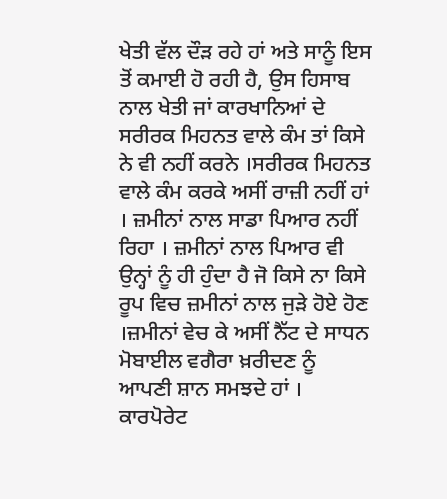ਖੇਤੀ ਵੱਲ ਦੌੜ ਰਹੇ ਹਾਂ ਅਤੇ ਸਾਨੂੰ ਇਸ ਤੋਂ ਕਮਾਈ ਹੋ ਰਹੀ ਹੈ, ਉਸ ਹਿਸਾਬ ਨਾਲ ਖੇਤੀ ਜਾਂ ਕਾਰਖਾਨਿਆਂ ਦੇ ਸਰੀਰਕ ਮਿਹਨਤ ਵਾਲੇ ਕੰਮ ਤਾਂ ਕਿਸੇ ਨੇ ਵੀ ਨਹੀਂ ਕਰਨੇ ।ਸਰੀਰਕ ਮਿਹਨਤ ਵਾਲੇ ਕੰਮ ਕਰਕੇ ਅਸੀਂ ਰਾਜ਼ੀ ਨਹੀਂ ਹਾਂ । ਜ਼ਮੀਨਾਂ ਨਾਲ ਸਾਡਾ ਪਿਆਰ ਨਹੀਂ ਰਿਹਾ । ਜ਼ਮੀਨਾਂ ਨਾਲ ਪਿਆਰ ਵੀ ਉਨ੍ਹਾਂ ਨੂੰ ਹੀ ਹੁੰਦਾ ਹੈ ਜੋ ਕਿਸੇ ਨਾ ਕਿਸੇ ਰੂਪ ਵਿਚ ਜ਼ਮੀਨਾਂ ਨਾਲ ਜੁੜੇ ਹੋਏ ਹੋਣ ।ਜ਼ਮੀਨਾਂ ਵੇਚ ਕੇ ਅਸੀਂ ਨੈੱਟ ਦੇ ਸਾਧਨ ਮੋਬਾਈਲ ਵਗੈਰਾ ਖ਼ਰੀਦਣ ਨੂੰ ਆਪਣੀ ਸ਼ਾਨ ਸਮਝਦੇ ਹਾਂ । ਕਾਰਪੋਰੇਟ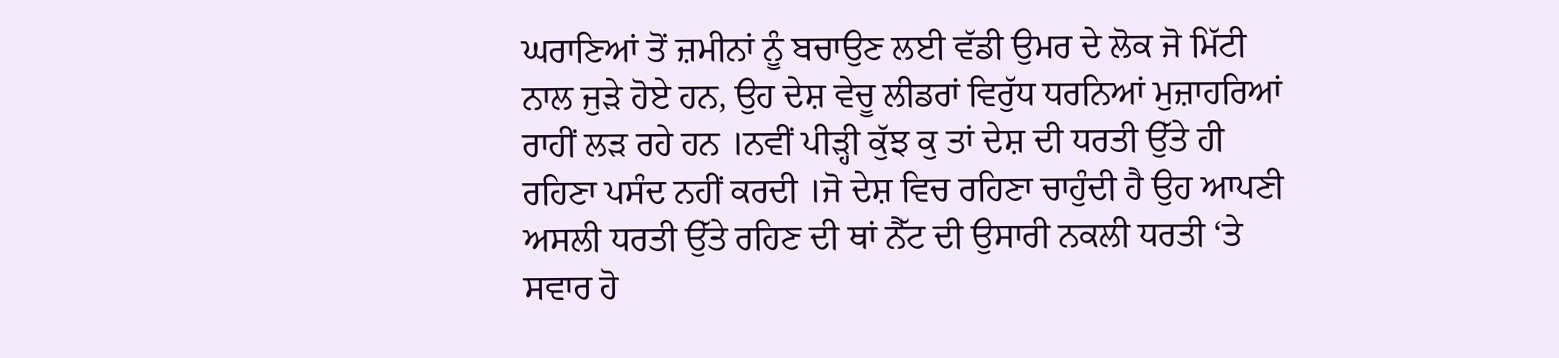ਘਰਾਣਿਆਂ ਤੋਂ ਜ਼ਮੀਨਾਂ ਨੂੰ ਬਚਾਉਣ ਲਈ ਵੱਡੀ ਉਮਰ ਦੇ ਲੋਕ ਜੋ ਮਿੱਟੀ ਨਾਲ ਜੁੜੇ ਹੋਏ ਹਨ, ਉਹ ਦੇਸ਼ ਵੇਚੂ ਲੀਡਰਾਂ ਵਿਰੁੱਧ ਧਰਨਿਆਂ ਮੁਜ਼ਾਹਰਿਆਂ ਰਾਹੀਂ ਲੜ ਰਹੇ ਹਨ ।ਨਵੀਂ ਪੀੜ੍ਹੀ ਕੁੱਝ ਕੁ ਤਾਂ ਦੇਸ਼ ਦੀ ਧਰਤੀ ਉੱਤੇ ਹੀ ਰਹਿਣਾ ਪਸੰਦ ਨਹੀਂ ਕਰਦੀ ।ਜੋ ਦੇਸ਼ ਵਿਚ ਰਹਿਣਾ ਚਾਹੁੰਦੀ ਹੈ ਉਹ ਆਪਣੀ ਅਸਲੀ ਧਰਤੀ ਉੱਤੇ ਰਹਿਣ ਦੀ ਥਾਂ ਨੈੱਟ ਦੀ ਉਸਾਰੀ ਨਕਲੀ ਧਰਤੀ ‘ਤੇ ਸਵਾਰ ਹੋ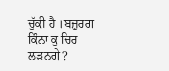ਚੁੱਕੀ ਹੈ ।ਬਜ਼ੁਰਗ ਕਿੰਨਾ ਕੁ ਚਿਰ ਲੜਨਗੇ?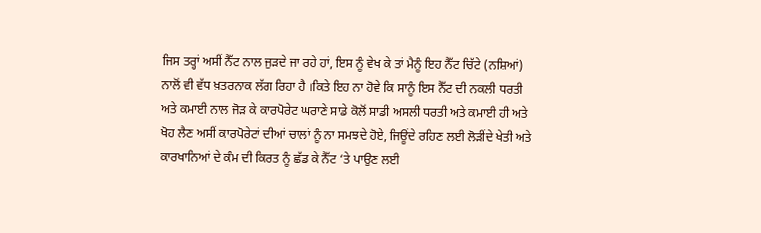ਜਿਸ ਤਰ੍ਹਾਂ ਅਸੀਂ ਨੈੱਟ ਨਾਲ ਜੁੜਦੇ ਜਾ ਰਹੇ ਹਾਂ, ਇਸ ਨੂੰ ਵੇਖ ਕੇ ਤਾਂ ਮੈਨੂੰ ਇਹ ਨੈੱਟ ਚਿੱਟੇ (ਨਸ਼ਿਆਂ) ਨਾਲੋਂ ਵੀ ਵੱਧ ਖ਼ਤਰਨਾਕ ਲੱਗ ਰਿਹਾ ਹੈ ।ਕਿਤੇ ਇਹ ਨਾ ਹੋਵੇ ਕਿ ਸਾਨੂੰ ਇਸ ਨੈੱਟ ਦੀ ਨਕਲੀ ਧਰਤੀ ਅਤੇ ਕਮਾਈ ਨਾਲ ਜੋੜ ਕੇ ਕਾਰਪੋਰੇਟ ਘਰਾਣੇ ਸਾਡੇ ਕੋਲੋਂ ਸਾਡੀ ਅਸਲੀ ਧਰਤੀ ਅਤੇ ਕਮਾਈ ਹੀ ਅਤੇ ਖੋਹ ਲੈਣ ਅਸੀਂ ਕਾਰਪੋਰੇਟਾਂ ਦੀਆਂ ਚਾਲਾਂ ਨੂੰ ਨਾ ਸਮਝਦੇ ਹੋਏ, ਜਿਊਂਦੇ ਰਹਿਣ ਲਈ ਲੋੜੀਂਦੇ ਖੇਤੀ ਅਤੇ ਕਾਰਖਾਨਿਆਂ ਦੇ ਕੰਮ ਦੀ ਕਿਰਤ ਨੂੰ ਛੱਡ ਕੇ ਨੈੱਟ ‘ਤੇ ਪਾਉਣ ਲਈ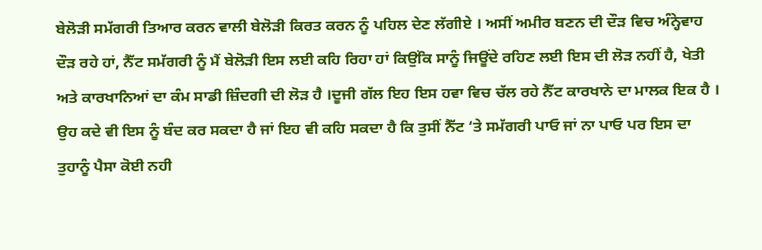ਬੇਲੋੜੀ ਸਮੱਗਰੀ ਤਿਆਰ ਕਰਨ ਵਾਲੀ ਬੇਲੋੜੀ ਕਿਰਤ ਕਰਨ ਨੂੰ ਪਹਿਲ ਦੇਣ ਲੱਗੀਏ । ਅਸੀਂ ਅਮੀਰ ਬਣਨ ਦੀ ਦੌੜ ਵਿਚ ਅੰਨ੍ਹੇਵਾਹ ਦੌੜ ਰਹੇ ਹਾਂ, ਨੈੱਟ ਸਮੱਗਰੀ ਨੂੰ ਮੈਂ ਬੇਲੋੜੀ ਇਸ ਲਈ ਕਹਿ ਰਿਹਾ ਹਾਂ ਕਿਉਂਕਿ ਸਾਨੂੰ ਜਿਊਂਦੇ ਰਹਿਣ ਲਈ ਇਸ ਦੀ ਲੋੜ ਨਹੀਂ ਹੈ, ਖੇਤੀ ਅਤੇ ਕਾਰਖਾਨਿਆਂ ਦਾ ਕੰਮ ਸਾਡੀ ਜ਼ਿੰਦਗੀ ਦੀ ਲੋੜ ਹੈ ।ਦੂਜੀ ਗੱਲ ਇਹ ਇਸ ਹਵਾ ਵਿਚ ਚੱਲ ਰਹੇ ਨੈੱਟ ਕਾਰਖਾਨੇ ਦਾ ਮਾਲਕ ਇਕ ਹੈ । ਉਹ ਕਦੇ ਵੀ ਇਸ ਨੂੰ ਬੰਦ ਕਰ ਸਕਦਾ ਹੈ ਜਾਂ ਇਹ ਵੀ ਕਹਿ ਸਕਦਾ ਹੈ ਕਿ ਤੁਸੀਂ ਨੈੱਟ ‘ਤੇ ਸਮੱਗਰੀ ਪਾਓ ਜਾਂ ਨਾ ਪਾਓ ਪਰ ਇਸ ਦਾ ਤੁਹਾਨੂੰ ਪੈਸਾ ਕੋਈ ਨਹੀ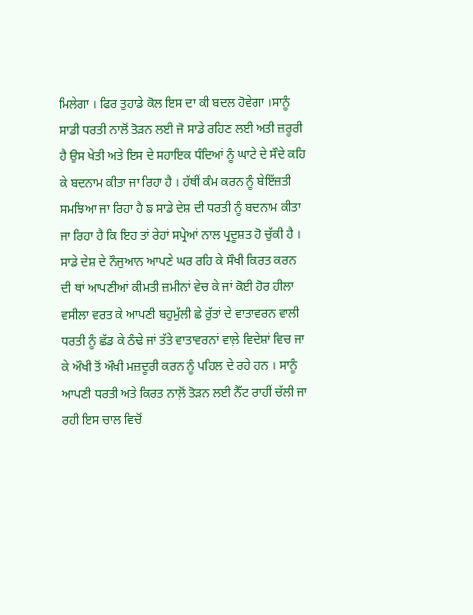ਮਿਲੇਗਾ । ਫਿਰ ਤੁਹਾਡੇ ਕੋਲ ਇਸ ਦਾ ਕੀ ਬਦਲ ਹੋਵੇਗਾ ।ਸਾਨੂੰ ਸਾਡੀ ਧਰਤੀ ਨਾਲੋਂ ਤੋੜਨ ਲਈ ਜੋ ਸਾਡੇ ਰਹਿਣ ਲਈ ਅਤੀ ਜ਼ਰੂਰੀ ਹੈ ਉਸ ਖੇਤੀ ਅਤੇ ਇਸ ਦੇ ਸਹਾਇਕ ਧੰਦਿਆਂ ਨੂੰ ਘਾਟੇ ਦੇ ਸੌਦੇ ਕਹਿ ਕੇ ਬਦਨਾਮ ਕੀਤਾ ਜਾ ਰਿਹਾ ਹੈ । ਹੱਥੀਂ ਕੰਮ ਕਰਨ ਨੂੰ ਬੇਇੱਜ਼ਤੀ ਸਮਝਿਆ ਜਾ ਰਿਹਾ ਹੈ ਙ ਸਾਡੇ ਦੇਸ਼ ਦੀ ਧਰਤੀ ਨੂੰ ਬਦਨਾਮ ਕੀਤਾ ਜਾ ਰਿਹਾ ਹੈ ਕਿ ਇਹ ਤਾਂ ਰੇਹਾਂ ਸਪ੍ਰੇਆਂ ਨਾਲ ਪ੍ਰਦੂਸ਼ਤ ਹੋ ਚੁੱਕੀ ਹੈ । ਸਾਡੇ ਦੇਸ਼ ਦੇ ਨੌਜੁਆਨ ਆਪਣੇ ਘਰ ਰਹਿ ਕੇ ਸੌਖੀ ਕਿਰਤ ਕਰਨ ਦੀ ਥਾਂ ਆਪਣੀਆਂ ਕੀਮਤੀ ਜ਼ਮੀਨਾਂ ਵੇਚ ਕੇ ਜਾਂ ਕੋਈ ਹੋਰ ਹੀਲਾ ਵਸੀਲਾ ਵਰਤ ਕੇ ਆਪਣੀ ਬਹੁਮੁੱਲੀ ਛੇ ਰੁੱਤਾਂ ਦੇ ਵਾਤਾਵਰਨ ਵਾਲੀ ਧਰਤੀ ਨੂੰ ਛੱਡ ਕੇ ਠੰਢੇ ਜਾਂ ਤੱਤੇ ਵਾਤਾਵਰਨਾਂ ਵਾਲ਼ੇ ਵਿਦੇਸ਼ਾਂ ਵਿਚ ਜਾ ਕੇ ਔਖੀ ਤੋਂ ਔਖੀ ਮਜ਼ਦੂਰੀ ਕਰਨ ਨੂੰ ਪਹਿਲ ਦੇ ਰਹੇ ਹਨ । ਸਾਨੂੰ ਆਪਣੀ ਧਰਤੀ ਅਤੇ ਕਿਰਤ ਨਾਲ਼ੋਂ ਤੋੜਨ ਲਈ ਨੈੱਟ ਰਾਹੀਂ ਚੱਲੀ ਜਾ ਰਹੀ ਇਸ ਚਾਲ ਵਿਚੋਂ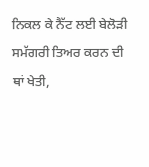ਨਿਕਲ ਕੇ ਨੈੱਟ ਲਈ ਬੇਲੋੜੀ ਸਮੱਗਰੀ ਤਿਅਰ ਕਰਨ ਦੀ ਥਾਂ ਖੇਤੀ,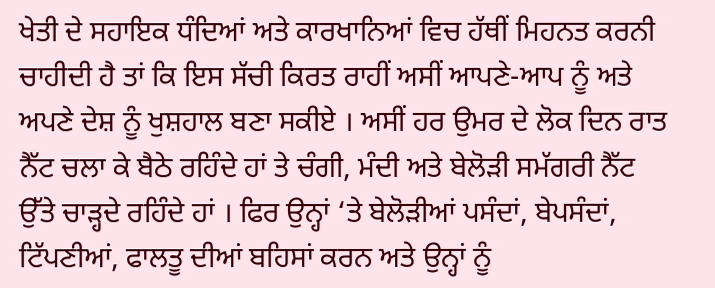ਖੇਤੀ ਦੇ ਸਹਾਇਕ ਧੰਦਿਆਂ ਅਤੇ ਕਾਰਖਾਨਿਆਂ ਵਿਚ ਹੱਥੀਂ ਮਿਹਨਤ ਕਰਨੀ ਚਾਹੀਦੀ ਹੈ ਤਾਂ ਕਿ ਇਸ ਸੱਚੀ ਕਿਰਤ ਰਾਹੀਂ ਅਸੀਂ ਆਪਣੇ-ਆਪ ਨੂੰ ਅਤੇ ਅਪਣੇ ਦੇਸ਼ ਨੂੰ ਖੁਸ਼ਹਾਲ ਬਣਾ ਸਕੀਏ । ਅਸੀਂ ਹਰ ਉਮਰ ਦੇ ਲੋਕ ਦਿਨ ਰਾਤ ਨੈੱਟ ਚਲਾ ਕੇ ਬੈਠੇ ਰਹਿੰਦੇ ਹਾਂ ਤੇ ਚੰਗੀ, ਮੰਦੀ ਅਤੇ ਬੇਲੋੜੀ ਸਮੱਗਰੀ ਨੈੱਟ ਉੱਤੇ ਚਾੜ੍ਹਦੇ ਰਹਿੰਦੇ ਹਾਂ । ਫਿਰ ਉਨ੍ਹਾਂ ‘ਤੇ ਬੇਲੋੜੀਆਂ ਪਸੰਦਾਂ, ਬੇਪਸੰਦਾਂ, ਟਿੱਪਣੀਆਂ, ਫਾਲਤੂ ਦੀਆਂ ਬਹਿਸਾਂ ਕਰਨ ਅਤੇ ਉਨ੍ਹਾਂ ਨੂੰ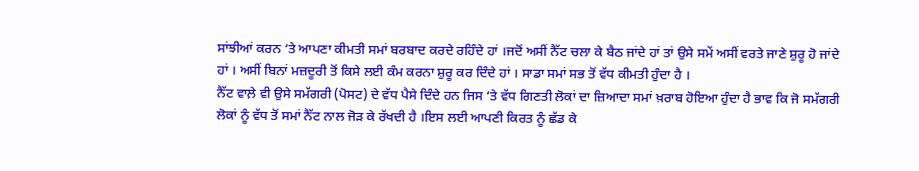ਸਾਂਝੀਆਂ ਕਰਨ ‘ਤੇ ਆਪਣਾ ਕੀਮਤੀ ਸਮਾਂ ਬਰਬਾਦ ਕਰਦੇ ਰਹਿੰਦੇ ਹਾਂ ।ਜਦੋਂ ਅਸੀਂ ਨੈੱਟ ਚਲਾ ਕੇ ਬੈਠ ਜਾਂਦੇ ਹਾਂ ਤਾਂ ਉਸੇ ਸਮੇਂ ਅਸੀਂ ਵਰਤੇ ਜਾਣੇ ਸ਼ੁਰੂ ਹੋ ਜਾਂਦੇ ਹਾਂ । ਅਸੀਂ ਬਿਨਾਂ ਮਜ਼ਦੂਰੀ ਤੋਂ ਕਿਸੇ ਲਈ ਕੰਮ ਕਰਨਾ ਸ਼ੁਰੂ ਕਰ ਦਿੰਦੇ ਹਾਂ । ਸਾਡਾ ਸਮਾਂ ਸਭ ਤੋਂ ਵੱਧ ਕੀਮਤੀ ਹੁੰਦਾ ਹੈ ।
ਨੈੱਟ ਵਾਲ਼ੇ ਵੀ ਉਸੇ ਸਮੱਗਰੀ (ਪੋਸਟ) ਦੇ ਵੱਧ ਪੈਸੇ ਦਿੰਦੇ ਹਨ ਜਿਸ ‘ਤੇ ਵੱਧ ਗਿਣਤੀ ਲੋਕਾਂ ਦਾ ਜ਼ਿਆਦਾ ਸਮਾਂ ਖ਼ਰਾਬ ਹੋਇਆ ਹੁੰਦਾ ਹੈ ਭਾਵ ਕਿ ਜੋ ਸਮੱਗਰੀ ਲੋਕਾਂ ਨੂੰ ਵੱਧ ਤੋਂ ਸਮਾਂ ਨੈੱਟ ਨਾਲ ਜੋੜ ਕੇ ਰੱਖਦੀ ਹੈ ।ਇਸ ਲਈ ਆਪਣੀ ਕਿਰਤ ਨੂੰ ਛੱਡ ਕੇ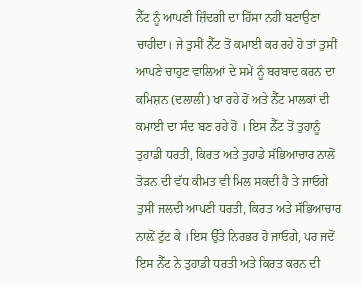ਨੈੱਟ ਨੂੰ ਆਪਣੀ ਜ਼ਿੰਦਗੀ ਦਾ ਹਿੱਸਾ ਨਹੀਂ ਬਣਾਉਣਾ ਚਾਹੀਦਾ। ਜੇ ਤੁਸੀਂ ਨੈੱਟ ਤੋਂ ਕਮਾਈ ਕਰ ਰਹੇ ਹੋ ਤਾਂ ਤੁਸੀਂ ਆਪਣੇ ਚਾਹੁਣ ਵਾਲਿਆਂ ਦੇ ਸਮੇਂ ਨੂੰ ਬਰਬਾਦ ਕਰਨ ਦਾ ਕਮਿਸ਼ਨ (ਦਲਾਲੀ) ਖਾ ਰਹੇ ਹੋਂ ਅਤੇ ਨੈੱਟ ਮਾਲਕਾਂ ਦੀ ਕਮਾਈ ਦਾ ਸੰਦ ਬਣ ਰਹੇ ਹੋਂ । ਇਸ ਨੈੱਟ ਤੋਂ ਤੁਹਾਨੂੰ ਤੁਹਾਡੀ ਧਰਤੀ, ਕਿਰਤ ਅਤੇ ਤੁਹਾਡੇ ਸੱਭਿਆਚਾਰ ਨਾਲੋਂ ਤੋੜਨ ਦੀ ਵੱਧ ਕੀਮਤ ਵੀ ਮਿਲ ਸਕਦੀ ਹੈ ਤੇ ਜਾਓਗੇ ਤੁਸੀਂ ਜਲਦੀ ਆਪਣੀ ਧਰਤੀ, ਕਿਰਤ ਅਤੇ ਸੱਭਿਆਚਾਰ ਨਾਲ਼ੋਂ ਟੁੱਟ ਕੇ ।ਇਸ ਉੱਤੇ ਨਿਰਭਰ ਹੋ ਜਾਓਗੇ, ਪਰ ਜਦੋਂ ਇਸ ਨੈੱਟ ਨੇ ਤੁਹਾਡੀ ਧਰਤੀ ਅਤੇ ਕਿਰਤ ਕਰਨ ਦੀ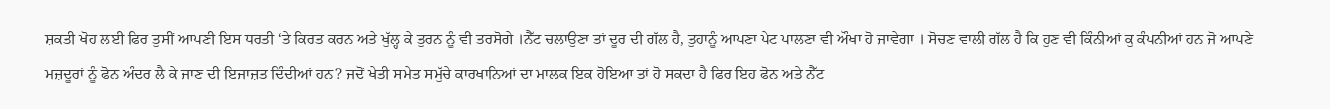ਸ਼ਕਤੀ ਖੋਹ ਲਈ ਫਿਰ ਤੁਸੀਂ ਆਪਣੀ ਇਸ ਧਰਤੀ ‘ਤੇ ਕਿਰਤ ਕਰਨ ਅਤੇ ਖੁੱਲ੍ਹ ਕੇ ਤੁਰਨ ਨੂੰ ਵੀ ਤਰਸੋਗੇ ।ਨੈੱਟ ਚਲਾਉਣਾ ਤਾਂ ਦੂਰ ਦੀ ਗੱਲ ਹੈ, ਤੁਹਾਨੂੰ ਆਪਣਾ ਪੇਟ ਪਾਲਣਾ ਵੀ ਔਖਾ ਹੋ ਜਾਵੇਗਾ । ਸੋਚਣ ਵਾਲੀ ਗੱਲ ਹੈ ਕਿ ਹੁਣ ਵੀ ਕਿੰਨੀਆਂ ਕੁ ਕੰਪਨੀਆਂ ਹਨ ਜੋ ਆਪਣੇ ਮਜ਼ਦੂਰਾਂ ਨੂੰ ਫੋਨ ਅੰਦਰ ਲੈ ਕੇ ਜਾਣ ਦੀ ਇਜਾਜ਼ਤ ਦਿੰਦੀਆਂ ਹਨ? ਜਦੋਂ ਖੇਤੀ ਸਮੇਤ ਸਮੁੱਚੇ ਕਾਰਖਾਨਿਆਂ ਦਾ ਮਾਲਕ ਇਕ ਹੋਇਆ ਤਾਂ ਹੋ ਸਕਦਾ ਹੈ ਫਿਰ ਇਹ ਫੋਨ ਅਤੇ ਨੈੱਟ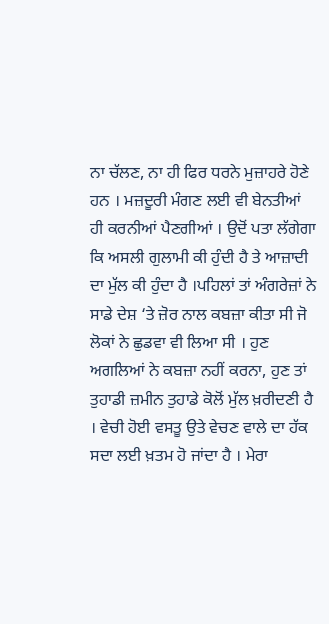ਨਾ ਚੱਲਣ, ਨਾ ਹੀ ਫਿਰ ਧਰਨੇ ਮੁਜ਼ਾਹਰੇ ਹੋਣੇ ਹਨ । ਮਜ਼ਦੂਰੀ ਮੰਗਣ ਲਈ ਵੀ ਬੇਨਤੀਆਂ ਹੀ ਕਰਨੀਆਂ ਪੈਣਗੀਆਂ । ਉਦੋਂ ਪਤਾ ਲੱਗੇਗਾ ਕਿ ਅਸਲੀ ਗੁਲਾਮੀ ਕੀ ਹੁੰਦੀ ਹੈ ਤੇ ਆਜ਼ਾਦੀ ਦਾ ਮੁੱਲ ਕੀ ਹੁੰਦਾ ਹੈ ।ਪਹਿਲਾਂ ਤਾਂ ਅੰਗਰੇਜ਼ਾਂ ਨੇ ਸਾਡੇ ਦੇਸ਼ ‘ਤੇ ਜ਼ੋਰ ਨਾਲ ਕਬਜ਼ਾ ਕੀਤਾ ਸੀ ਜੋ ਲੋਕਾਂ ਨੇ ਛੁਡਵਾ ਵੀ ਲਿਆ ਸੀ । ਹੁਣ ਅਗਲਿਆਂ ਨੇ ਕਬਜ਼ਾ ਨਹੀਂ ਕਰਨਾ, ਹੁਣ ਤਾਂ ਤੁਹਾਡੀ ਜ਼ਮੀਨ ਤੁਹਾਡੇ ਕੋਲੋਂ ਮੁੱਲ ਖ਼ਰੀਦਣੀ ਹੈ । ਵੇਚੀ ਹੋਈ ਵਸਤੂ ਉਤੇ ਵੇਚਣ ਵਾਲੇ ਦਾ ਹੱਕ ਸਦਾ ਲਈ ਖ਼ਤਮ ਹੋ ਜਾਂਦਾ ਹੈ । ਮੇਰਾ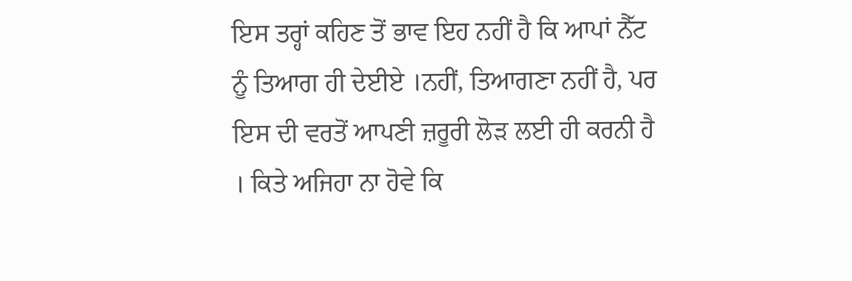ਇਸ ਤਰ੍ਹਾਂ ਕਹਿਣ ਤੋਂ ਭਾਵ ਇਹ ਨਹੀਂ ਹੈ ਕਿ ਆਪਾਂ ਨੈੱਟ ਨੂੰ ਤਿਆਗ ਹੀ ਦੇਈਏ ।ਨਹੀਂ, ਤਿਆਗਣਾ ਨਹੀਂ ਹੈ, ਪਰ ਇਸ ਦੀ ਵਰਤੋਂ ਆਪਣੀ ਜ਼ਰੂਰੀ ਲੋੜ ਲਈ ਹੀ ਕਰਨੀ ਹੈ । ਕਿਤੇ ਅਜਿਹਾ ਨਾ ਹੋਵੇ ਕਿ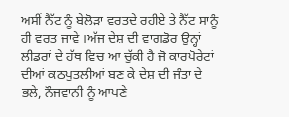ਅਸੀਂ ਨੈੱਟ ਨੂੰ ਬੇਲੋੜਾ ਵਰਤਦੇ ਰਹੀਏ ਤੇ ਨੈੱਟ ਸਾਨੂੰ ਹੀ ਵਰਤ ਜਾਵੇ ।ਅੱਜ ਦੇਸ਼ ਦੀ ਵਾਗਡੋਰ ਉਨ੍ਹਾਂ ਲੀਡਰਾਂ ਦੇ ਹੱਥ ਵਿਚ ਆ ਚੁੱਕੀ ਹੈ ਜੋ ਕਾਰਪੋਰੇਟਾਂ ਦੀਆਂ ਕਠਪੁਤਲੀਆਂ ਬਣ ਕੇ ਦੇਸ਼ ਦੀ ਜੰਤਾ ਦੇ ਭਲੇ, ਨੌਜਵਾਨੀ ਨੂੰ ਆਪਣੇ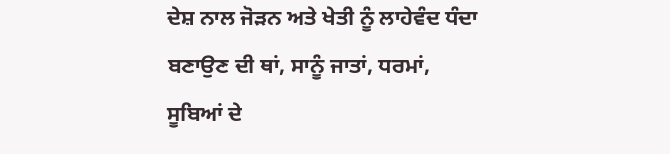ਦੇਸ਼ ਨਾਲ ਜੋੜਨ ਅਤੇ ਖੇਤੀ ਨੂੰ ਲਾਹੇਵੰਦ ਧੰਦਾ ਬਣਾਉਣ ਦੀ ਥਾਂ, ਸਾਨੂੰ ਜਾਤਾਂ, ਧਰਮਾਂ, ਸੂਬਿਆਂ ਦੇ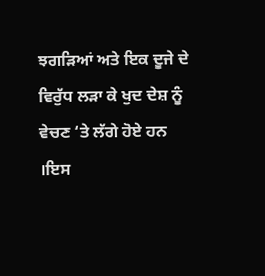ਝਗੜਿਆਂ ਅਤੇ ਇਕ ਦੂਜੇ ਦੇ ਵਿਰੁੱਧ ਲੜਾ ਕੇ ਖੁਦ ਦੇਸ਼ ਨੂੰ ਵੇਚਣ ‘ਤੇ ਲੱਗੇ ਹੋਏ ਹਨ ।ਇਸ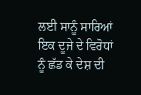ਲਈ ਸਾਨੂੰ ਸਾਰਿਆਂ ਇਕ ਦੂਜੇ ਦੇ ਵਿਰੋਧਾਂ ਨੂੰ ਛੱਡ ਕੇ ਦੇਸ਼ ਦੀ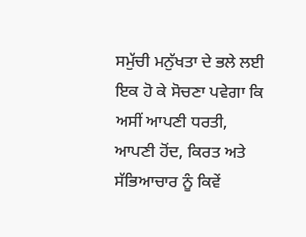ਸਮੁੱਚੀ ਮਨੁੱਖਤਾ ਦੇ ਭਲੇ ਲਈ ਇਕ ਹੋ ਕੇ ਸੋਚਣਾ ਪਵੇਗਾ ਕਿ ਅਸੀਂ ਆਪਣੀ ਧਰਤੀ, ਆਪਣੀ ਹੋਂਦ, ਕਿਰਤ ਅਤੇ ਸੱਭਿਆਚਾਰ ਨੂੰ ਕਿਵੇਂ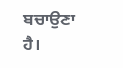ਬਚਾਉਣਾ ਹੈ।